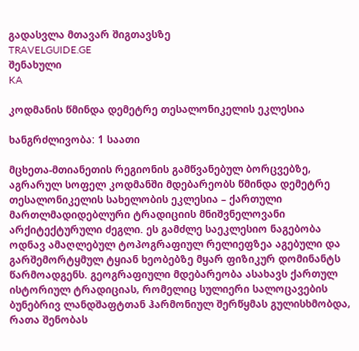გადასვლა მთავარ შიგთავსზე
TRAVELGUIDE.GE
შენახული
KA

კოდმანის წმინდა დემეტრე თესალონიკელის ეკლესია

ხანგრძლივობა: 1 საათი

მცხეთა-მთიანეთის რეგიონის გამწვანებულ ბორცვებზე, აგრარულ სოფელ კოდმანში მდებარეობს წმინდა დემეტრე თესალონიკელის სახელობის ეკლესია – ქართული მართლმადიდებლური ტრადიციის მნიშვნელოვანი არქიტექტურული ძეგლი. ეს გამძლე საეკლესიო ნაგებობა ოდნავ ამაღლებულ ტოპოგრაფიულ რელიეფზეა აგებული და გარშემორტყმულ ტყიან ხეობებზე მყარ ფიზიკურ დომინანტს წარმოადგენს. გეოგრაფიული მდებარეობა ასახავს ქართულ ისტორიულ ტრადიციას, რომელიც სულიერი სალოცავების ბუნებრივ ლანდშაფტთან ჰარმონიულ შერწყმას გულისხმობდა, რათა შენობას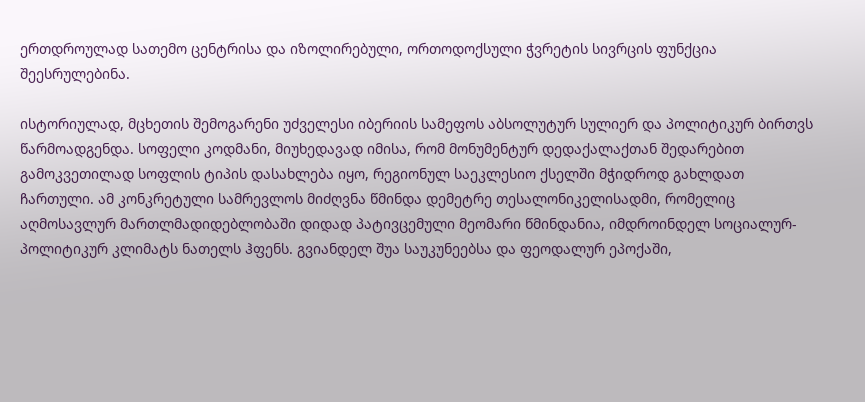ერთდროულად სათემო ცენტრისა და იზოლირებული, ორთოდოქსული ჭვრეტის სივრცის ფუნქცია შეესრულებინა.

ისტორიულად, მცხეთის შემოგარენი უძველესი იბერიის სამეფოს აბსოლუტურ სულიერ და პოლიტიკურ ბირთვს წარმოადგენდა. სოფელი კოდმანი, მიუხედავად იმისა, რომ მონუმენტურ დედაქალაქთან შედარებით გამოკვეთილად სოფლის ტიპის დასახლება იყო, რეგიონულ საეკლესიო ქსელში მჭიდროდ გახლდათ ჩართული. ამ კონკრეტული სამრევლოს მიძღვნა წმინდა დემეტრე თესალონიკელისადმი, რომელიც აღმოსავლურ მართლმადიდებლობაში დიდად პატივცემული მეომარი წმინდანია, იმდროინდელ სოციალურ-პოლიტიკურ კლიმატს ნათელს ჰფენს. გვიანდელ შუა საუკუნეებსა და ფეოდალურ ეპოქაში,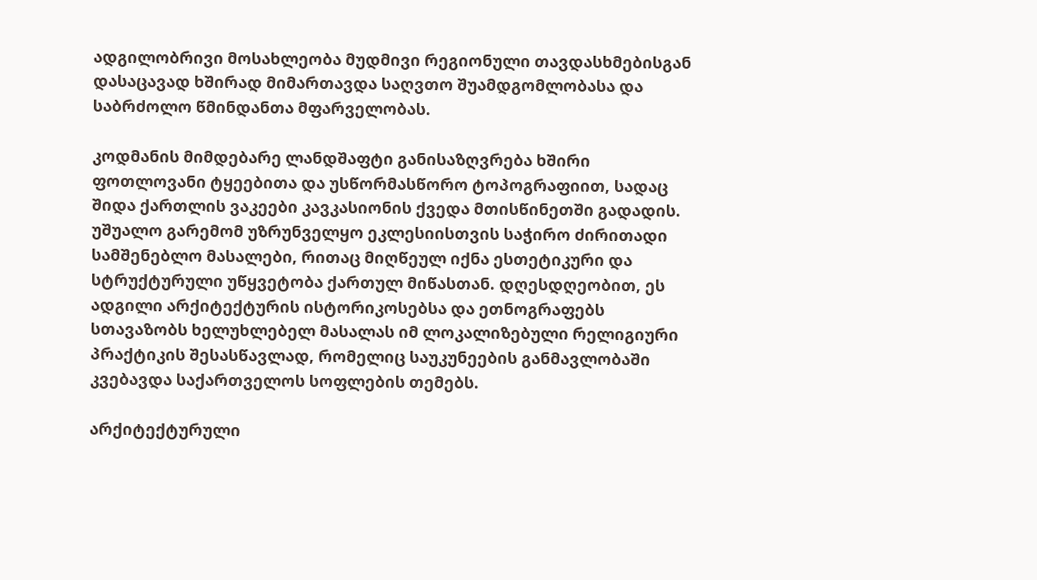ადგილობრივი მოსახლეობა მუდმივი რეგიონული თავდასხმებისგან დასაცავად ხშირად მიმართავდა საღვთო შუამდგომლობასა და საბრძოლო წმინდანთა მფარველობას.

კოდმანის მიმდებარე ლანდშაფტი განისაზღვრება ხშირი ფოთლოვანი ტყეებითა და უსწორმასწორო ტოპოგრაფიით, სადაც შიდა ქართლის ვაკეები კავკასიონის ქვედა მთისწინეთში გადადის. უშუალო გარემომ უზრუნველყო ეკლესიისთვის საჭირო ძირითადი სამშენებლო მასალები, რითაც მიღწეულ იქნა ესთეტიკური და სტრუქტურული უწყვეტობა ქართულ მიწასთან. დღესდღეობით, ეს ადგილი არქიტექტურის ისტორიკოსებსა და ეთნოგრაფებს სთავაზობს ხელუხლებელ მასალას იმ ლოკალიზებული რელიგიური პრაქტიკის შესასწავლად, რომელიც საუკუნეების განმავლობაში კვებავდა საქართველოს სოფლების თემებს.

არქიტექტურული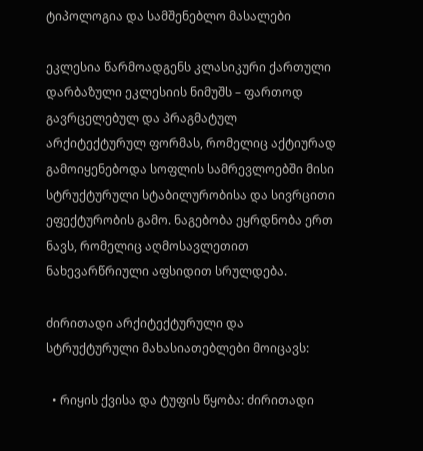ტიპოლოგია და სამშენებლო მასალები

ეკლესია წარმოადგენს კლასიკური ქართული დარბაზული ეკლესიის ნიმუშს – ფართოდ გავრცელებულ და პრაგმატულ არქიტექტურულ ფორმას, რომელიც აქტიურად გამოიყენებოდა სოფლის სამრევლოებში მისი სტრუქტურული სტაბილურობისა და სივრცითი ეფექტურობის გამო. ნაგებობა ეყრდნობა ერთ ნავს, რომელიც აღმოსავლეთით ნახევარწრიული აფსიდით სრულდება.

ძირითადი არქიტექტურული და სტრუქტურული მახასიათებლები მოიცავს:

  • რიყის ქვისა და ტუფის წყობა: ძირითადი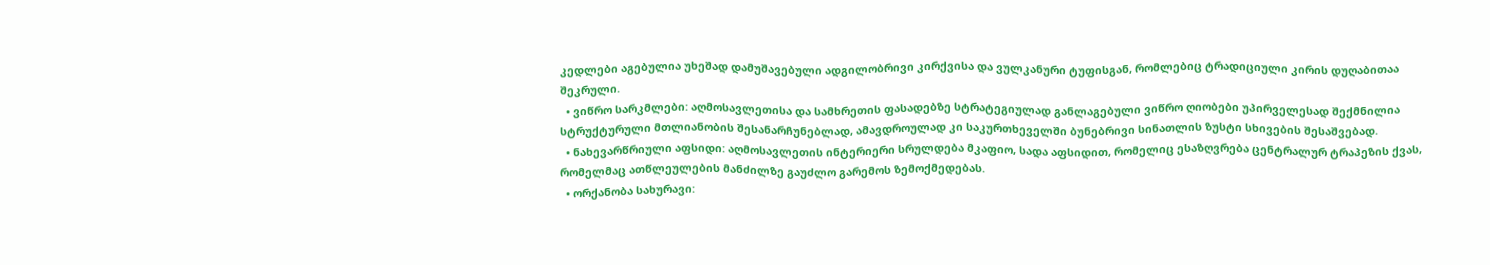კედლები აგებულია უხეშად დამუშავებული ადგილობრივი კირქვისა და ვულკანური ტუფისგან, რომლებიც ტრადიციული კირის დუღაბითაა შეკრული.
  • ვიწრო სარკმლები: აღმოსავლეთისა და სამხრეთის ფასადებზე სტრატეგიულად განლაგებული ვიწრო ღიობები უპირველესად შექმნილია სტრუქტურული მთლიანობის შესანარჩუნებლად, ამავდროულად კი საკურთხეველში ბუნებრივი სინათლის ზუსტი სხივების შესაშვებად.
  • ნახევარწრიული აფსიდი: აღმოსავლეთის ინტერიერი სრულდება მკაფიო, სადა აფსიდით, რომელიც ესაზღვრება ცენტრალურ ტრაპეზის ქვას, რომელმაც ათწლეულების მანძილზე გაუძლო გარემოს ზემოქმედებას.
  • ორქანობა სახურავი: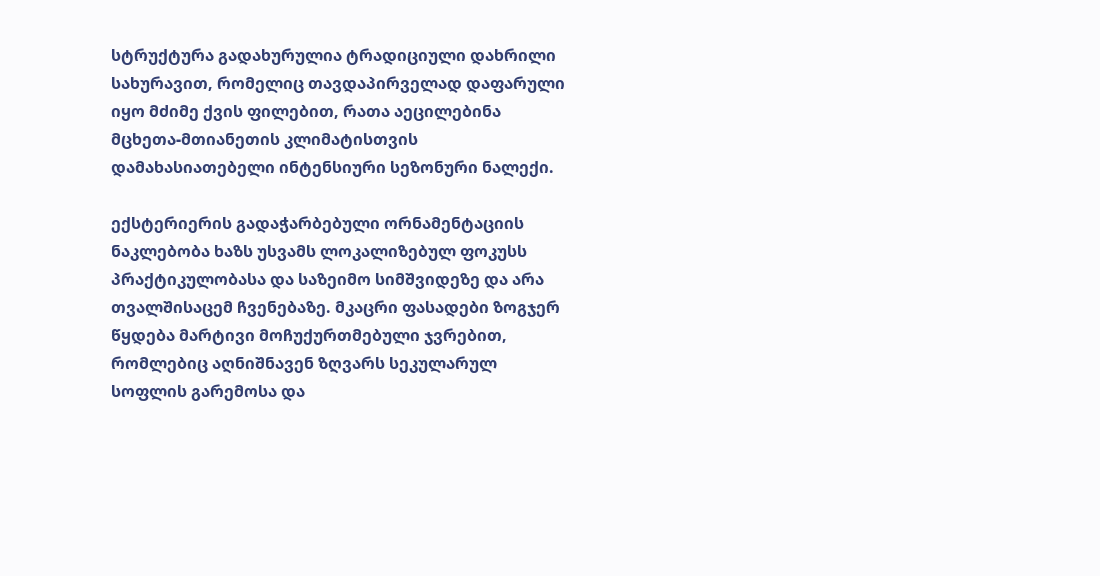სტრუქტურა გადახურულია ტრადიციული დახრილი სახურავით, რომელიც თავდაპირველად დაფარული იყო მძიმე ქვის ფილებით, რათა აეცილებინა მცხეთა-მთიანეთის კლიმატისთვის დამახასიათებელი ინტენსიური სეზონური ნალექი.

ექსტერიერის გადაჭარბებული ორნამენტაციის ნაკლებობა ხაზს უსვამს ლოკალიზებულ ფოკუსს პრაქტიკულობასა და საზეიმო სიმშვიდეზე და არა თვალშისაცემ ჩვენებაზე. მკაცრი ფასადები ზოგჯერ წყდება მარტივი მოჩუქურთმებული ჯვრებით, რომლებიც აღნიშნავენ ზღვარს სეკულარულ სოფლის გარემოსა და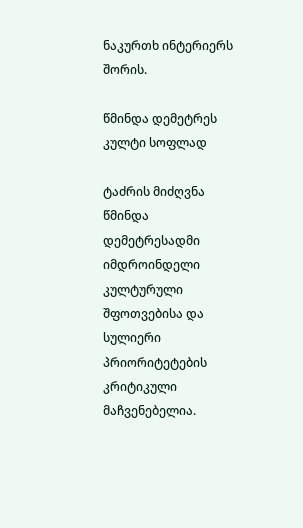ნაკურთხ ინტერიერს შორის.

წმინდა დემეტრეს კულტი სოფლად

ტაძრის მიძღვნა წმინდა დემეტრესადმი იმდროინდელი კულტურული შფოთვებისა და სულიერი პრიორიტეტების კრიტიკული მაჩვენებელია.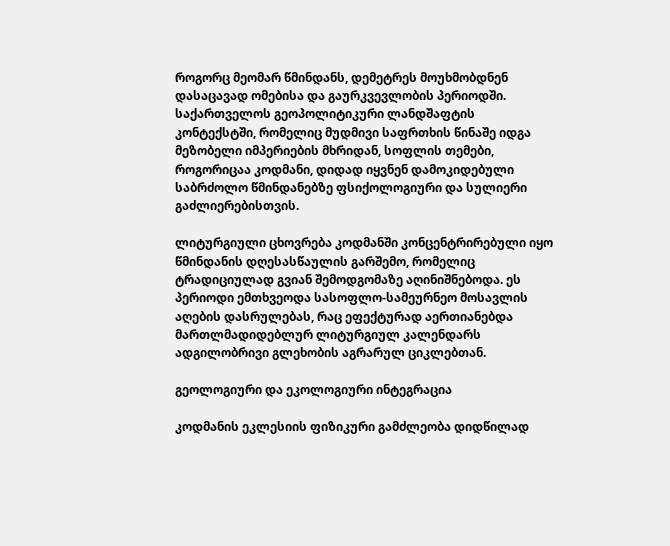როგორც მეომარ წმინდანს, დემეტრეს მოუხმობდნენ დასაცავად ომებისა და გაურკვევლობის პერიოდში. საქართველოს გეოპოლიტიკური ლანდშაფტის კონტექსტში, რომელიც მუდმივი საფრთხის წინაშე იდგა მეზობელი იმპერიების მხრიდან, სოფლის თემები, როგორიცაა კოდმანი, დიდად იყვნენ დამოკიდებული საბრძოლო წმინდანებზე ფსიქოლოგიური და სულიერი გაძლიერებისთვის.

ლიტურგიული ცხოვრება კოდმანში კონცენტრირებული იყო წმინდანის დღესასწაულის გარშემო, რომელიც ტრადიციულად გვიან შემოდგომაზე აღინიშნებოდა. ეს პერიოდი ემთხვეოდა სასოფლო-სამეურნეო მოსავლის აღების დასრულებას, რაც ეფექტურად აერთიანებდა მართლმადიდებლურ ლიტურგიულ კალენდარს ადგილობრივი გლეხობის აგრარულ ციკლებთან.

გეოლოგიური და ეკოლოგიური ინტეგრაცია

კოდმანის ეკლესიის ფიზიკური გამძლეობა დიდწილად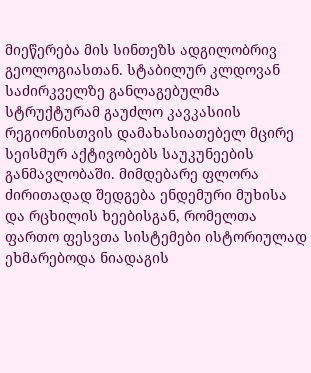მიეწერება მის სინთეზს ადგილობრივ გეოლოგიასთან. სტაბილურ კლდოვან საძირკველზე განლაგებულმა სტრუქტურამ გაუძლო კავკასიის რეგიონისთვის დამახასიათებელ მცირე სეისმურ აქტივობებს საუკუნეების განმავლობაში. მიმდებარე ფლორა ძირითადად შედგება ენდემური მუხისა და რცხილის ხეებისგან, რომელთა ფართო ფესვთა სისტემები ისტორიულად ეხმარებოდა ნიადაგის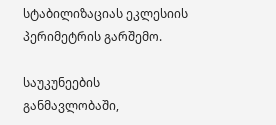სტაბილიზაციას ეკლესიის პერიმეტრის გარშემო.

საუკუნეების განმავლობაში,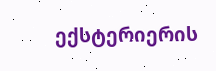ექსტერიერის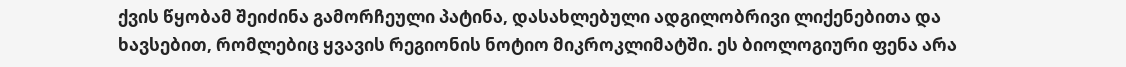ქვის წყობამ შეიძინა გამორჩეული პატინა, დასახლებული ადგილობრივი ლიქენებითა და ხავსებით, რომლებიც ყვავის რეგიონის ნოტიო მიკროკლიმატში. ეს ბიოლოგიური ფენა არა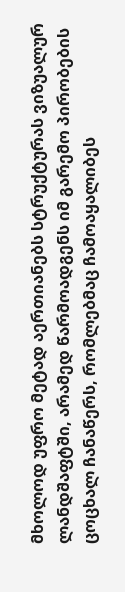მხოლოდ უფრო მეტად აერთიანებს სტრუქტურას ვიზუალურ ლანდშაფტში, არამედ წარმოადგენს იმ გარემო პირობების ცოცხალ ჩანაწერს, რომლებმაც ჩამოაყალიბეს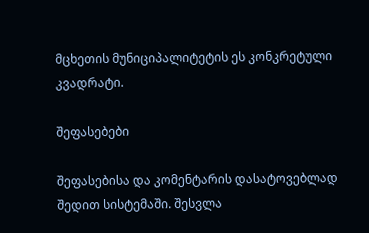მცხეთის მუნიციპალიტეტის ეს კონკრეტული კვადრატი.

შეფასებები

შეფასებისა და კომენტარის დასატოვებლად შედით სისტემაში. შესვლა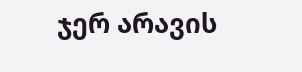ჯერ არავის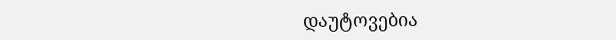დაუტოვებია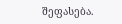შეფასება.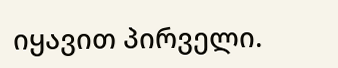იყავით პირველი.